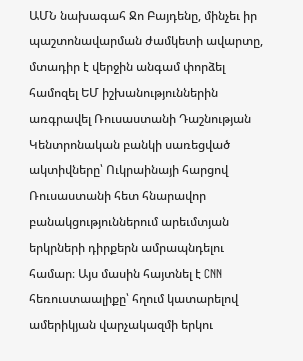ԱՄՆ նախագահ Ջո Բայդենը, մինչեւ իր պաշտոնավարման ժամկետի ավարտը, մտադիր է վերջին անգամ փորձել համոզել ԵՄ իշխանություններին առգրավել Ռուսաստանի Դաշնության Կենտրոնական բանկի սառեցված ակտիվները՝ Ուկրաինայի հարցով Ռուսաստանի հետ հնարավոր բանակցություններում արեւմտյան երկրների դիրքերն ամրապնդելու համար։ Այս մասին հայտնել է CNN հեռուստաալիքը՝ հղում կատարելով ամերիկյան վարչակազմի երկու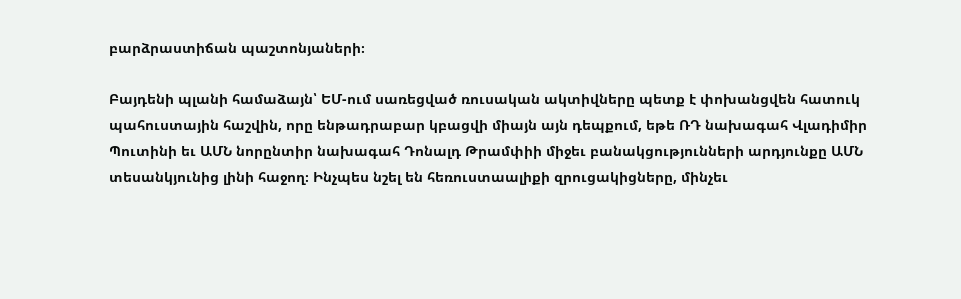բարձրաստիճան պաշտոնյաների։

Բայդենի պլանի համաձայն՝ ԵՄ-ում սառեցված ռուսական ակտիվները պետք է փոխանցվեն հատուկ պահուստային հաշվին, որը ենթադրաբար կբացվի միայն այն դեպքում, եթե ՌԴ նախագահ Վլադիմիր Պուտինի եւ ԱՄՆ նորընտիր նախագահ Դոնալդ Թրամփիի միջեւ բանակցությունների արդյունքը ԱՄՆ տեսանկյունից լինի հաջող։ Ինչպես նշել են հեռուստաալիքի զրուցակիցները, մինչեւ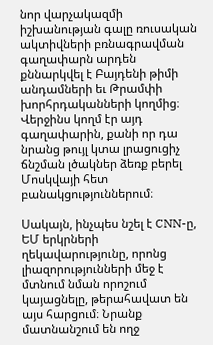նոր վարչակազմի իշխանության գալը ռուսական ակտիվների բռնագրավման գաղափարն արդեն քննարկվել է Բայդենի թիմի անդամների եւ Թրամփի խորհրդականների կողմից։ Վերջինս կողմ էր այդ գաղափարին, քանի որ դա նրանց թույլ կտա լրացուցիչ ճնշման լծակներ ձեռք բերել Մոսկվայի հետ բանակցություններում։

Սակայն, ինչպես նշել է CNN-ը, ԵՄ երկրների ղեկավարությունը, որոնց լիազորությունների մեջ է մտնում նման որոշում կայացնելը, թերահավատ են այս հարցում։ Նրանք մատնանշում են ողջ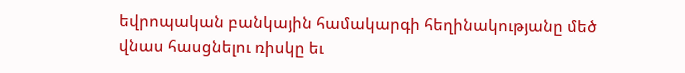եվրոպական բանկային համակարգի հեղինակությանը մեծ վնաս հասցնելու ռիսկը եւ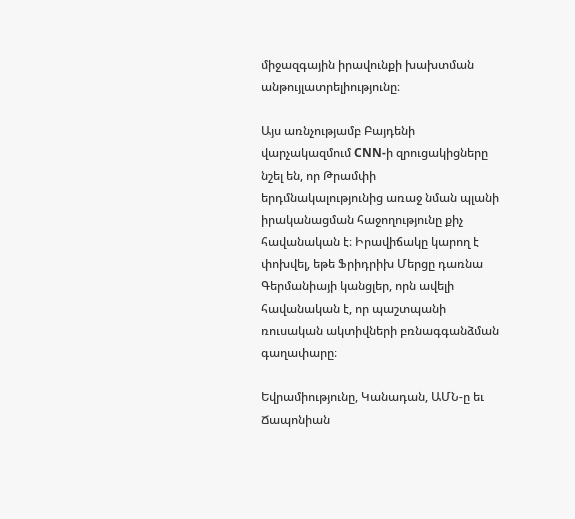միջազգային իրավունքի խախտման անթույլատրելիությունը։

Այս առնչությամբ Բայդենի վարչակազմում CNN-ի զրուցակիցները նշել են, որ Թրամփի երդմնակալությունից առաջ նման պլանի իրականացման հաջողությունը քիչ հավանական է։ Իրավիճակը կարող է փոխվել, եթե Ֆրիդրիխ Մերցը դառնա Գերմանիայի կանցլեր, որն ավելի հավանական է, որ պաշտպանի ռուսական ակտիվների բռնագգանձման գաղափարը։

Եվրամիությունը, Կանադան, ԱՄՆ-ը եւ Ճապոնիան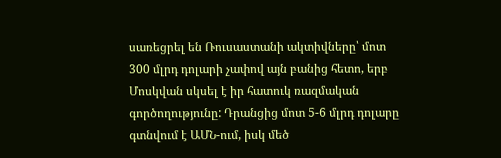սառեցրել են Ռուսաստանի ակտիվները՝ մոտ 300 մլրդ դոլարի չափով այն բանից հետո, երբ Մոսկվան սկսել է իր հատուկ ռազմական գործողությունը: Դրանցից մոտ 5-6 մլրդ դոլարը գտնվում է ԱՄՆ-ում, իսկ մեծ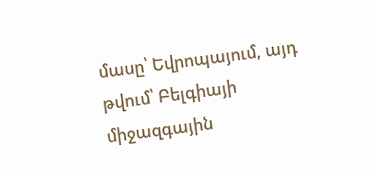մասը՝ Եվրոպայում, այդ թվում՝ Բելգիայի միջազգային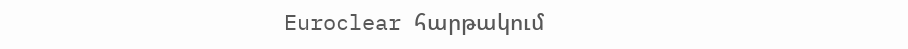Euroclear հարթակում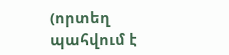(որտեղ պահվում է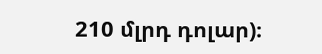210 մլրդ դոլար)։